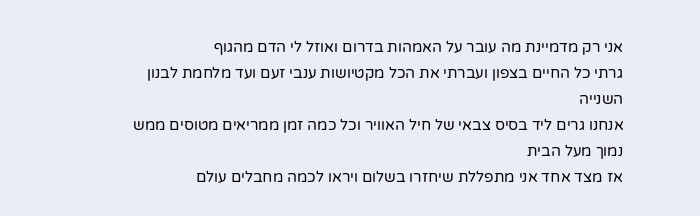אני רק מדמיינת מה עובר על האמהות בדרום ואוזל לי הדם מהגוף
גרתי כל החיים בצפון ועברתי את הכל מקטיושות ענבי זעם ועד מלחמת לבנון השנייה
אנחנו גרים ליד בסיס צבאי של חיל האוויר וכל כמה זמן ממריאים מטוסים ממש נמוך מעל הבית
אז מצד אחד אני מתפללת שיחזרו בשלום ויראו לכמה מחבלים עולם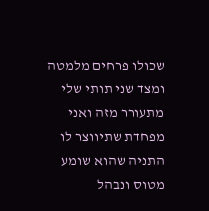שכולו פרחים מלמטה
ומצד שני תותי שלי מתעורר מזה ואני מפחדת שתיווצר לו התניה שהוא שומע מטוס ונבהל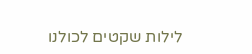לילות שקטים לכולנו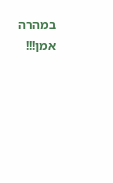במהרה אמן!!!